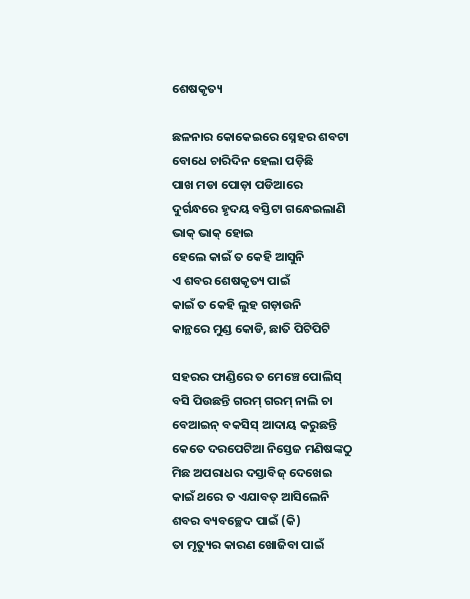ଶେଷକୃତ୍ୟ

ଛଳନାର କୋକେଇରେ ସ୍ନେହର ଶବଟା
ବୋଧେ ଚାରିଦିନ ହେଲା ପଡ଼ିଛି
ପାଖ ମଡା ପୋଡ଼ା ପଡିଆରେ
ଦୁର୍ଗନ୍ଧରେ ହୃଦୟ ବସ୍ତିଟା ଗନ୍ଧେଇଲାଣି
ଭାକ୍ ଭାକ୍ ହୋଇ
ହେଲେ କାଇଁ ତ କେହି ଆସୁନି
ଏ ଶବର ଶେଷକୃତ୍ୟ ପାଇଁ
କାଇଁ ତ କେହି ଲୁହ ଗଡ଼ାଉନି
କାନ୍ଥରେ ମୁଣ୍ଡ କୋଡି, ଛାତି ପିଟିପିଟି

ସହରର ଫାଣ୍ଡିରେ ତ ମେଞ୍ଚେ ପୋଲିସ୍
ବସି ପିଉଛନ୍ତି ଗରମ୍ ଗରମ୍ ନାଲି ଚା
ବେଆଇନ୍ ବକସିସ୍ ଆଦାୟ କରୁଛନ୍ତି
କେତେ ଦରପେଟିଆ ନିସ୍ତେଜ ମଣିଷଙ୍କଠୁ
ମିଛ ଅପରାଧର ଦସ୍ତାବିଜ୍ ଦେଖେଇ
କାଇଁ ଥରେ ତ ଏଯାବତ୍ ଆସିଲେନି
ଶବର ବ୍ୟବଚ୍ଛେଦ ପାଇଁ (କି)
ତା ମୃତ୍ୟୁର କାରଣ ଖୋଜିବା ପାଇଁ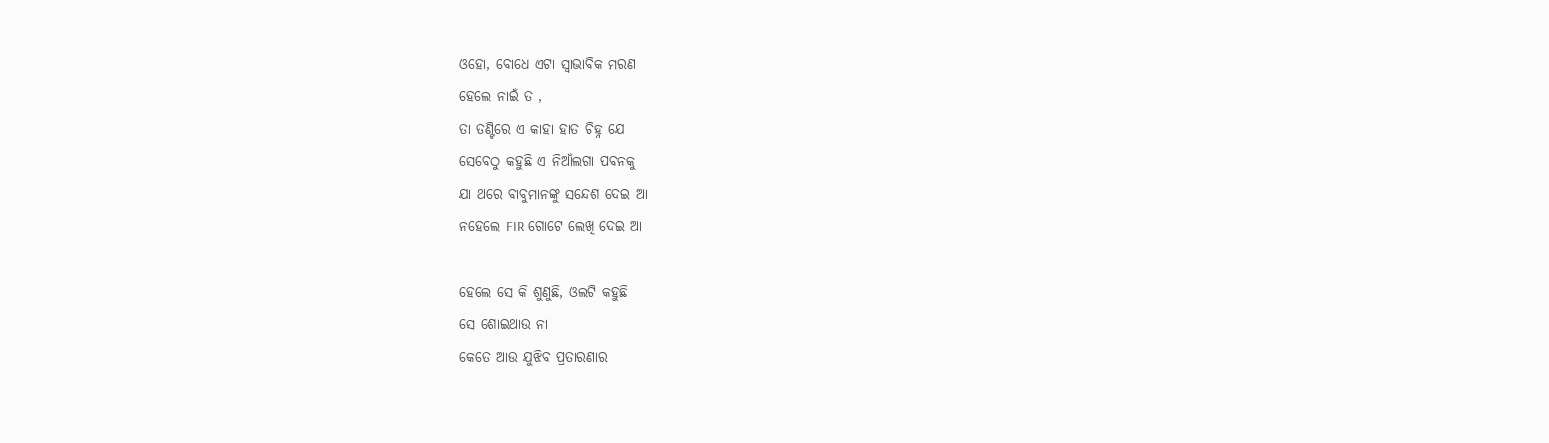ଓହୋ, ବୋଧେ ଏଟା ସ୍ଵାଭାବିକ ମରଣ
ହେଲେ ନାଇଁ ତ ,
ତା ତଣ୍ଟିରେ ଏ କାହା ହାତ ଚିହ୍ନ ଯେ
ସେବେଠୁ କହୁଛି ଏ ନିଆଁଲଗା ପବନକୁ
ଯା ଥରେ ବାବୁମାନଙ୍କୁ ସନ୍ଦେଶ ଦେଇ ଆ
ନହେଲେ FIR ଗୋଟେ ଲେଖି ଦେଇ ଆ

ହେଲେ ସେ କି ଶୁଣୁଛି, ଓଲଟି କହୁଛି
ସେ ଶୋଇଥାଉ ନା
କେତେ ଆଉ ଯୁଝିବ ପ୍ରତାରଣାର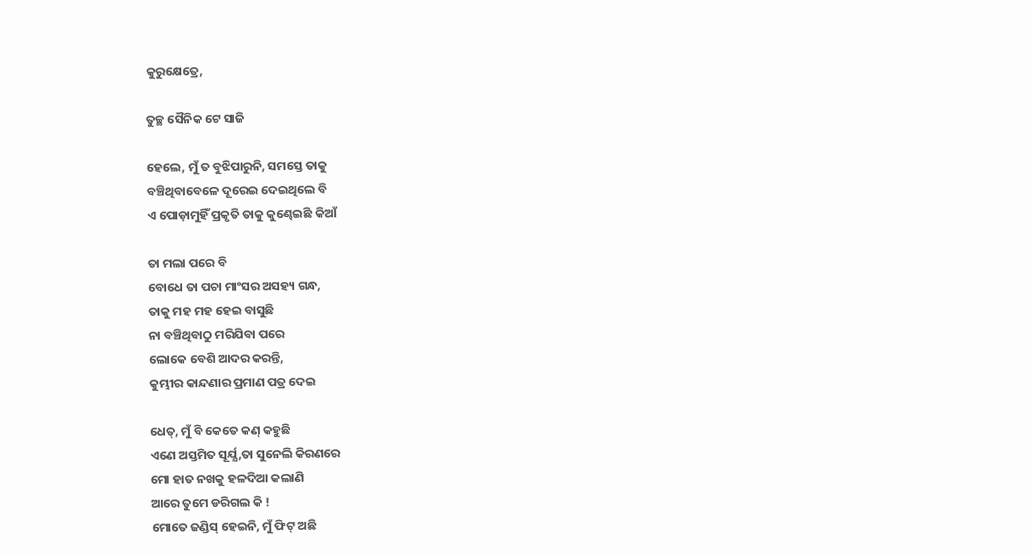କୁରୁକ୍ଷେତ୍ରେ,

ତୁଚ୍ଛ ସୈନିକ ଟେ ସାଜି

ହେଲେ, ମୁଁ ତ ବୁଝିପାରୁନି, ସମସ୍ତେ ତାକୁ
ବଞ୍ଚିଥିବାବେଳେ ଦୂରେଇ ଦେଇଥିଲେ ବି
ଏ ପୋଡ଼ାମୁହିଁ ପ୍ରକୃତି ତାକୁ କୁଣ୍ଢେଇଛି କିଆଁ

ତା ମଲା ପରେ ବି
ବୋଧେ ତା ପଚା ମାଂସର ଅସହ୍ୟ ଗନ୍ଧ,
ତାକୁ ମହ ମହ ହେଇ ବାସୁଛି
ନା ବଞ୍ଚିଥିବାଠୁ ମରିଯିବା ପରେ
ଲୋକେ ବେଶି ଆଦର କରନ୍ତି,
କୁମ୍ଭୀର କାନ୍ଦଣାର ପ୍ରମାଣ ପତ୍ର ଦେଇ

ଧେତ୍, ମୁଁ ବି କେତେ କଣ୍ କହୁଛି
ଏଣେ ଅସ୍ତମିତ ସୂର୍ଯ୍ଯ,ତା ସୁନେଲି କିରଣରେ
ମୋ ହାତ ନଖକୁ ହଳଦିଆ କଲାଣି
ଆରେ ତୁମେ ଡରିଗଲ କି !
ମୋତେ ଜଣ୍ଡିସ୍ ହେଇନି, ମୁଁ ଫିଟ୍ ଅଛି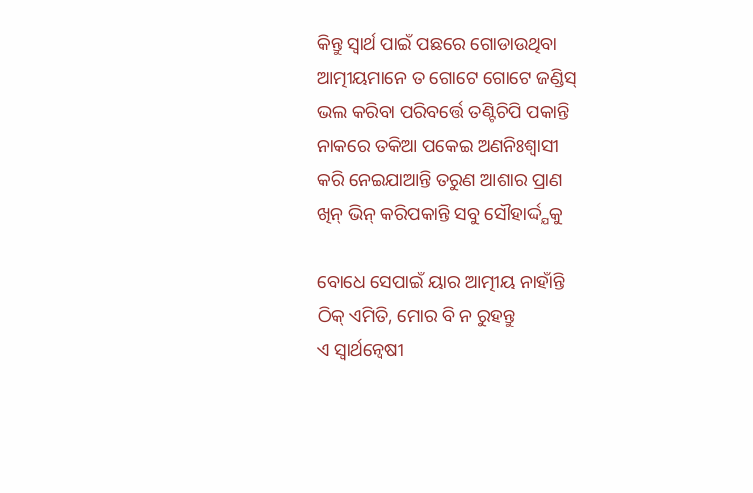କିନ୍ତୁ ସ୍ଵାର୍ଥ ପାଇଁ ପଛରେ ଗୋଡାଉଥିବା
ଆତ୍ମୀୟମାନେ ତ ଗୋଟେ ଗୋଟେ ଜଣ୍ଡିସ୍
ଭଲ କରିବା ପରିବର୍ତ୍ତେ ତଣ୍ଟିଚିପି ପକାନ୍ତି
ନାକରେ ତକିଆ ପକେଇ ଅଣନିଃଶ୍ଵାସୀ
କରି ନେଇଯାଆନ୍ତି ତରୁଣ ଆଶାର ପ୍ରାଣ
ଖିନ୍ ଭିନ୍ କରିପକାନ୍ତି ସବୁ ସୌହାର୍ଦ୍ଦ୍ଯକୁ

ବୋଧେ ସେପାଇଁ ୟାର ଆତ୍ମୀୟ ନାହାଁନ୍ତି
ଠିକ୍ ଏମିତି, ମୋର ବି ନ ରୁହନ୍ତୁ
ଏ ସ୍ଵାର୍ଥନ୍ଵେଷୀ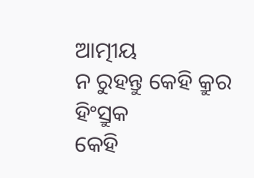ଆତ୍ମୀୟ
ନ ରୁହନ୍ତୁ କେହି କ୍ରୁର ହିଂସ୍ରୁକ
କେହି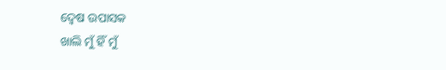ଦ୍ଵେଷ ଉପାସକ
ଖାଲି ମୁଁ ହିଁ ମୁଁ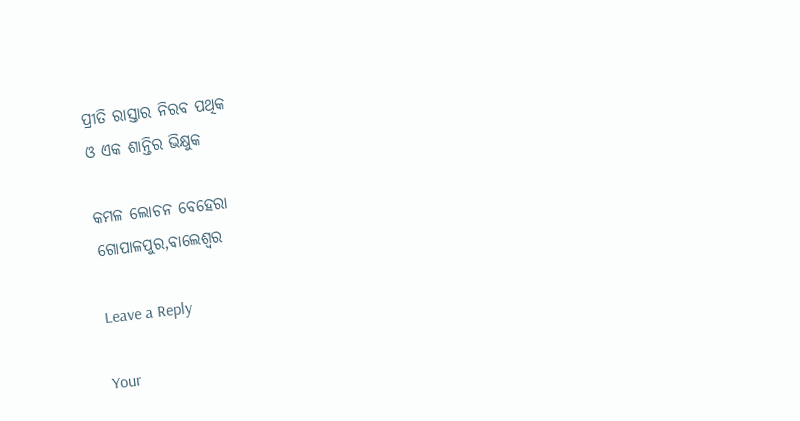ପ୍ରୀତି ରାସ୍ତାର ନିରବ ପଥିକ
ଓ ଏକ ଶାନ୍ତିର ଭିକ୍ଷୁକ

କମଳ ଲୋଚନ ବେହେରା
ଗୋପାଳପୁର,ବାଲେଶ୍ବର

Leave a Reply

Your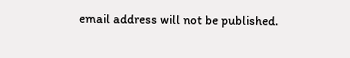email address will not be published.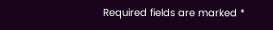Required fields are marked *